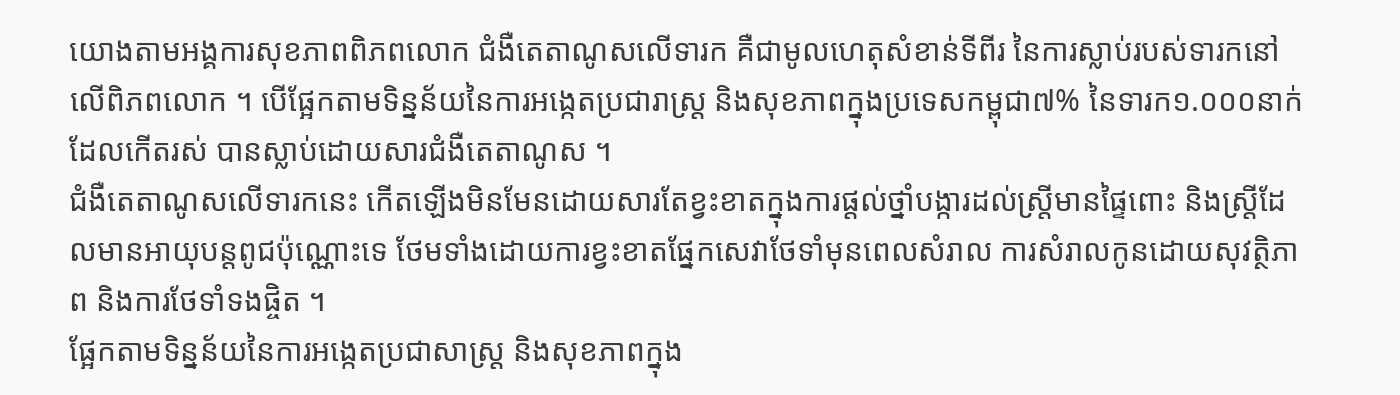យោងតាមអង្គការសុខភាពពិភពលោក ជំងឺតេតាណូសលើទារក គឺជាមូលហេតុសំខាន់ទីពីរ នៃការស្លាប់របស់ទារកនៅលើពិភពលោក ។ បើផ្អែកតាមទិន្នន័យនៃការអង្កេតប្រជារាស្ត្រ និងសុខភាពក្នុងប្រទេសកម្ពុជា៧% នៃទារក១.០០០នាក់ ដែលកើតរស់ បានស្លាប់ដោយសារជំងឺតេតាណូស ។
ជំងឺតេតាណូសលើទារកនេះ កើតឡើងមិនមែនដោយសារតែខ្វះខាតក្នុងការផ្តល់ថ្នាំបង្ការដល់ស្ត្រីមានផ្ទៃពោះ និងស្ត្រីដែលមានអាយុបន្តពូជប៉ុណ្ណោះទេ ថែមទាំងដោយការខ្វះខាតផ្នែកសេវាថែទាំមុនពេលសំរាល ការសំរាលកូនដោយសុវត្ថិភាព និងការថែទាំទងផ្ចិត ។
ផ្អែកតាមទិន្នន័យនៃការអង្កេតប្រជាសាស្ត្រ និងសុខភាពក្នុង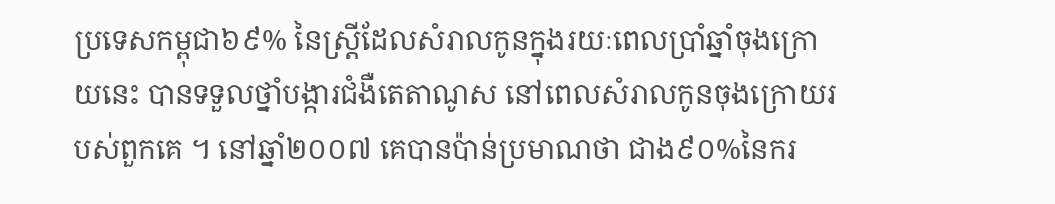ប្រទេសកម្ពុជា៦៩% នៃស្ត្រីដែលសំរាលកូនក្នុងរយៈពេលប្រាំឆ្នាំចុងក្រោយនេះ បានទទួលថ្នាំបង្ការជំងឺតេតាណូស នៅពេលសំរាលកូនចុងក្រោយរបស់ពួកគេ ។ នៅឆ្នាំ២០០៧ គេបានប៉ាន់ប្រមាណថា ជាង៩០%នៃករ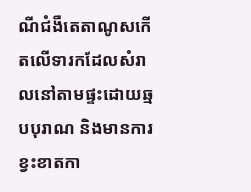ណីជំងឺតេតាណូសកើតលើទារកដែលសំរាលនៅតាមផ្ទះដោយឆ្មបបុរាណ និងមានការខ្វះខាតកា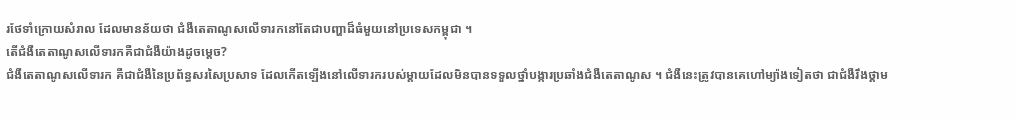រថែទាំក្រោយសំរាល ដែលមានន័យថា ជំងឺតេតាណូសលើទារកនៅតែជាបញ្ហាដ៏ធំមួយនៅប្រទេសកម្ពុជា ។
តើជំងឺតេតាណូសលើទារកគឺជាជំងឺយ៉ាងដូចម្តេច?
ជំងឺតេតាណូសលើទារក គឺជាជំងឺនៃប្រព័ន្ធសរសៃប្រសាទ ដែលកើតឡើងនៅលើទារករបស់ម្តាយដែលមិនបានទទួលថ្នាំបង្ការប្រឆាំងជំងឺតេតាណូស ។ ជំងឺនេះត្រូវបានគេហៅម្យ៉ាងទៀតថា ជាជំងឺរឹងថ្គាម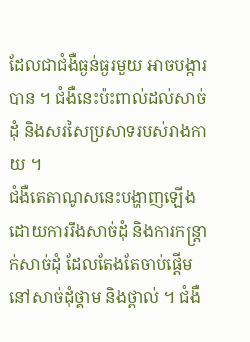ដែលជាជំងឺធ្ងន់ធ្ងរមួយ អាចបង្ការបាន ។ ជំងឺនេះប៉ះពាល់ដល់សាច់ដុំ និងសរសៃប្រសាទរបស់រាងកាយ ។
ជំងឺតេតាណូសនេះបង្ហាញឡើង ដោយការរឹងសាច់ដុំ និងការកន្ត្រាក់សាច់ដុំ ដែលតែងតែចាប់ផ្តើមនៅសាច់ដុំថ្គាម និងថ្ពាល់ ។ ជំងឺ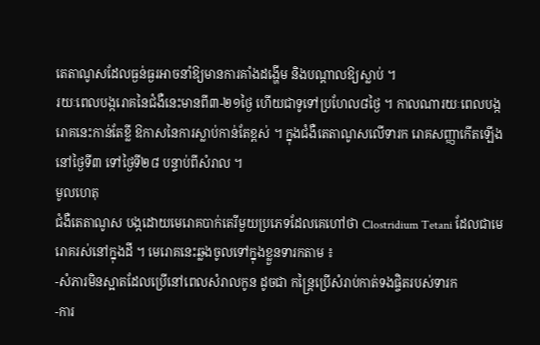តេតាណូសដែលធ្ងន់ធ្ងរអាចនាំឱ្យមានការគាំងដង្ហើម និងបណ្តាលឱ្យស្លាប់ ។
រយៈពេលបង្ករោគនៃជំងឺនេះមានពី៣-២១ថ្ងៃ ហើយជាទូទៅប្រហែល៨ថ្ងៃ ។ កាលណារយៈពេលបង្ករោគនេះកាន់តែខ្លី ឱកាសនៃការស្លាប់កាន់តែខ្ពស់ ។ ក្នុងជំងឺតេតាណូសលើទារក រោគសញ្ញាកើតឡើងនៅថ្ងៃទី៣ ទៅថ្ងៃទី២៨ បន្ទាប់ពីសំរាល ។
មូលហេតុ
ជំងឺតេតាណូស បង្កដោយមេរោគបាក់តេរីមួយប្រភេទដែលគេហៅថា Clostridium Tetani ដែលជាមេរោគរស់នៅក្នុងដី ។ មេរោគនេះឆ្លងចូលទៅក្នុងខ្លួនទារកតាម ៖
-សំភារមិនស្អាតដែលប្រើនៅពេលសំរាលកូន ដូចជា កន្ត្រៃប្រើសំរាប់កាត់ទងផ្ចិតរបស់ទារក
-ការ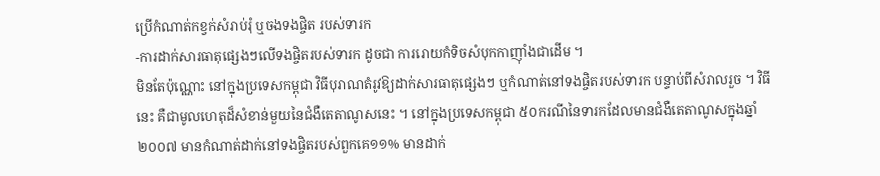ប្រើកំណាត់កខ្វក់សំរាប់រុំ ឬចងទងផ្ចិត របស់ទារក
-ការដាក់សារធាតុផ្សេងៗលើទងផ្ចិតរបស់ទារក ដូចជា ការរោយកំទិចសំបុកកាញ៉ាំងជាដើម ។
មិនតែប៉ុណ្ណោះ នៅក្នុងប្រទេសកម្ពុជា វិធីបុរាណតំរូវឱ្យដាក់សារធាតុផ្សេងៗ ឬកំណាត់នៅទងផ្ចិតរបស់ទារក បន្ទាប់ពីសំរាលរួច ។ វិធីនេះ គឺជាមូលហេតុដ៏សំខាន់មួយនៃជំងឺតេតាណូសនេះ ។ នៅក្នុងប្រទេសកម្ពុជា ៥០ករណីនៃទារកដែលមានជំងឺតេតាណូសក្នុងឆ្នាំ២០០៧ មានកំណាត់ដាក់នៅទងផ្ចិតរបស់ពួកគេ១១% មានដាក់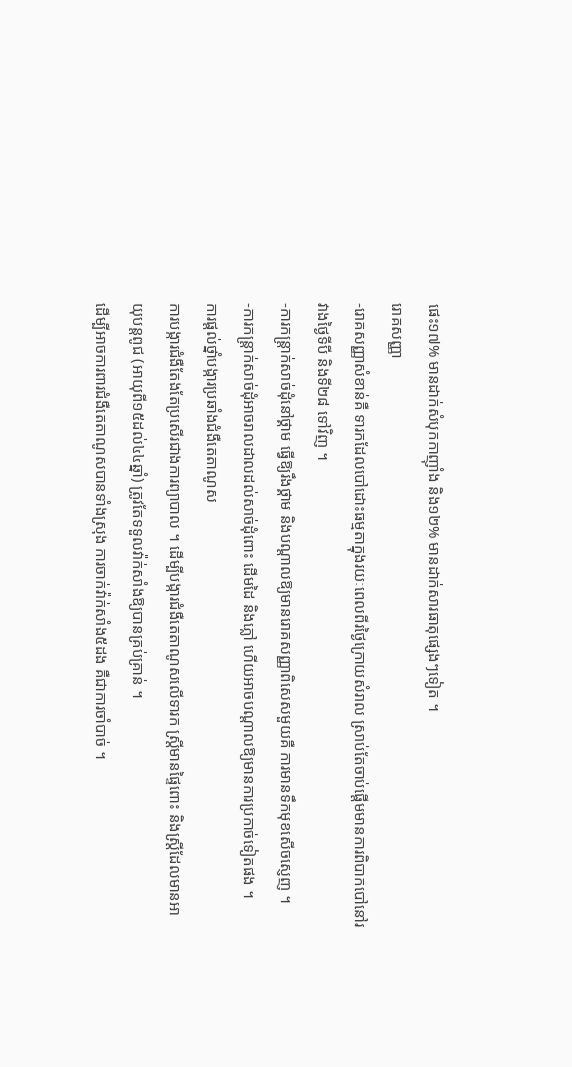ផេះ១៧% មានដាក់សំបុកកាញ៉ាំង និង១២% មានដាក់សារធាតុផ្សេងៗទៀត ។
រោគសញ្ញា
-រោគសញ្ញាសំខាន់គឺ ទារកដែលបៅដោះធម្មតាក្នុងរយៈពេលពីរថ្ងៃក្រោយសំរាល ស្រាប់តែចាប់ផ្តើមមានការពិបាកបៅនៅរវាងថ្ងៃទីបី និងទី២៨ ទៅវិញ ។
-ការកន្ត្រាក់សាច់ដុំនៅថ្គាម ធ្វើឱ្យរឹងថ្គាម និងបណ្តាលឱ្យមានរោគសញ្ញាពិសេសមួយគឺ ការមានទឹកមុខសើចស្ញេញ ។
-ការកន្ត្រាក់សាច់ដុំអាចរាលដាលដល់សាច់ដុំពោះ ដើមដៃ និងភ្លៅ ហើយអាចបណ្តាលឱ្យមានការប្រកាច់ទៀតផង ។
ការផ្តល់ថ្នាំបង្ការប្រឆាំងជំងឺតេតាណូស
ការបង្ការជំងឺតែងតែប្រសើរជាងការព្យាបាល ។ ដើម្បីបង្ការជំងឺតេតាណូសលើទារក ស្ត្រីមានផ្ទៃពោះ និងស្ត្រីដែលមានអាយុបន្តពូជ (អាយុពី១៥ដល់៤៤ឆ្នាំ) ត្រូវតែទទួលវ៉ាក់សាំងឱ្យបានគ្រប់គ្រាន់ ។
ដើម្បីអាចការពារជំងឺតេតាណូសបានទាំងស្រុង ការចាក់វ៉ាក់សាំង៥ដង គឺជាការចាំបាច់ ។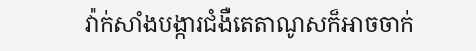វ៉ាក់សាំងបង្ការជំងឺតេតាណូសក៏អាចចាក់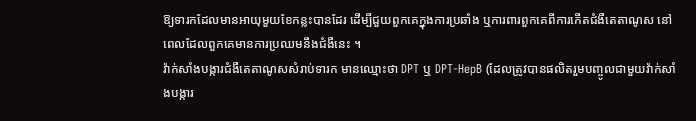ឱ្យទារកដែលមានអាយុមួយខែកន្លះបានដែរ ដើម្បីជួយពួកគេក្នុងការប្រឆាំង ឬការពារពួកគេពីការកើតជំងឺតេតាណូស នៅពេលដែលពួកគេមានការប្រឈមនឹងជំងឺនេះ ។
វ៉ាក់សាំងបង្ការជំងឺតេតាណូសសំរាប់ទារក មានឈ្មោះថា DPT ឬ DPT-HepB (ដែលត្រូវបានផលិតរួមបញ្ចូលជាមួយវ៉ាក់សាំងបង្ការ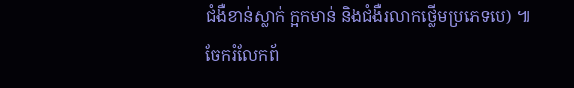ជំងឺខាន់ស្លាក់ ក្អកមាន់ និងជំងឺរលាកថ្លើមប្រភេទបេ) ៕
ចែករំលែកព័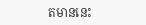តមាននេះ